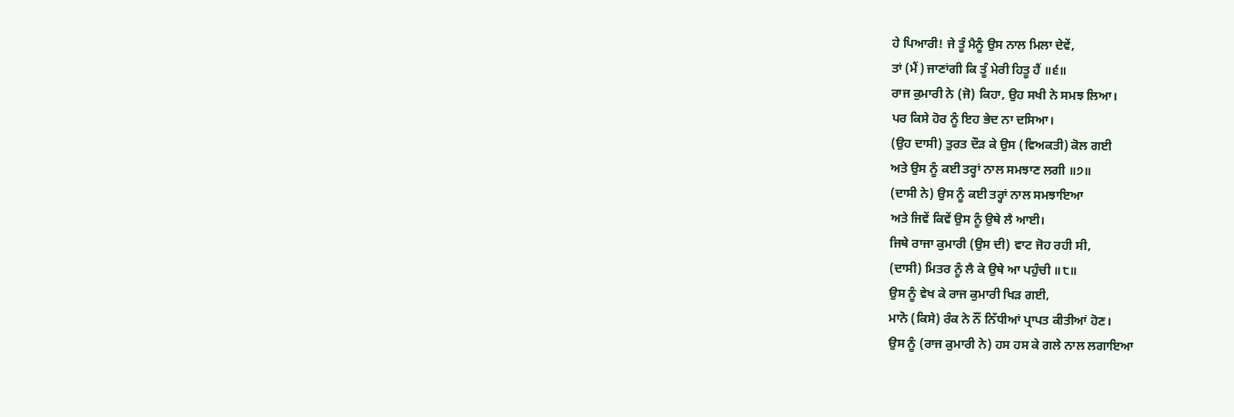ਹੇ ਪਿਆਰੀ! ਜੇ ਤੂੰ ਮੈਨੂੰ ਉਸ ਨਾਲ ਮਿਲਾ ਦੇਵੇਂ,
ਤਾਂ (ਮੈਂ) ਜਾਣਾਂਗੀ ਕਿ ਤੂੰ ਮੇਰੀ ਹਿਤੂ ਹੈਂ ॥੬॥
ਰਾਜ ਕੁਮਾਰੀ ਨੇ (ਜੋ) ਕਿਹਾ, ਉਹ ਸਖੀ ਨੇ ਸਮਝ ਲਿਆ।
ਪਰ ਕਿਸੇ ਹੋਰ ਨੂੰ ਇਹ ਭੇਦ ਨਾ ਦਸਿਆ।
(ਉਹ ਦਾਸੀ) ਤੁਰਤ ਦੌੜ ਕੇ ਉਸ (ਵਿਅਕਤੀ) ਕੋਲ ਗਈ
ਅਤੇ ਉਸ ਨੂੰ ਕਈ ਤਰ੍ਹਾਂ ਨਾਲ ਸਮਝਾਣ ਲਗੀ ॥੭॥
(ਦਾਸੀ ਨੇ) ਉਸ ਨੂੰ ਕਈ ਤਰ੍ਹਾਂ ਨਾਲ ਸਮਝਾਇਆ
ਅਤੇ ਜਿਵੇਂ ਕਿਵੇਂ ਉਸ ਨੂੰ ਉਥੇ ਲੈ ਆਈ।
ਜਿਥੇ ਰਾਜਾ ਕੁਮਾਰੀ (ਉਸ ਦੀ) ਵਾਟ ਜੋਹ ਰਹੀ ਸੀ,
(ਦਾਸੀ) ਮਿਤਰ ਨੂੰ ਲੈ ਕੇ ਉਥੇ ਆ ਪਹੁੰਚੀ ॥੮॥
ਉਸ ਨੂੰ ਵੇਖ ਕੇ ਰਾਜ ਕੁਮਾਰੀ ਖਿੜ ਗਈ,
ਮਾਨੋ (ਕਿਸੇ) ਰੰਕ ਨੇ ਨੌਂ ਨਿੱਧੀਆਂ ਪ੍ਰਾਪਤ ਕੀਤੀਆਂ ਹੋਣ।
ਉਸ ਨੂੰ (ਰਾਜ ਕੁਮਾਰੀ ਨੇ) ਹਸ ਹਸ ਕੇ ਗਲੇ ਨਾਲ ਲਗਾਇਆ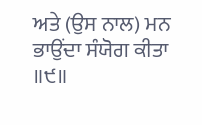ਅਤੇ (ਉਸ ਨਾਲ) ਮਨ ਭਾਉਂਦਾ ਸੰਯੋਗ ਕੀਤਾ ॥੯॥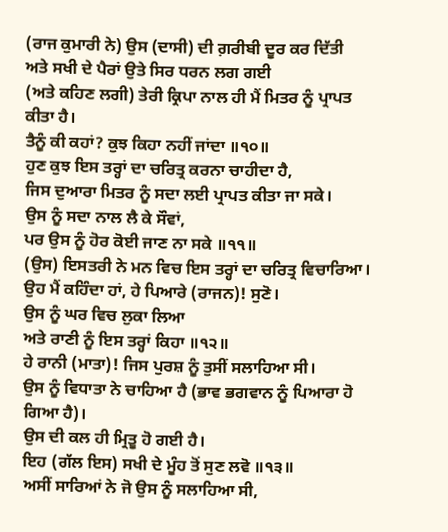(ਰਾਜ ਕੁਮਾਰੀ ਨੇ) ਉਸ (ਦਾਸੀ) ਦੀ ਗ਼ਰੀਬੀ ਦੂਰ ਕਰ ਦਿੱਤੀ
ਅਤੇ ਸਖੀ ਦੇ ਪੈਰਾਂ ਉਤੇ ਸਿਰ ਧਰਨ ਲਗ ਗਈ
(ਅਤੇ ਕਹਿਣ ਲਗੀ) ਤੇਰੀ ਕ੍ਰਿਪਾ ਨਾਲ ਹੀ ਮੈਂ ਮਿਤਰ ਨੂੰ ਪ੍ਰਾਪਤ ਕੀਤਾ ਹੈ।
ਤੈਨੂੰ ਕੀ ਕਹਾਂ? ਕੁਝ ਕਿਹਾ ਨਹੀਂ ਜਾਂਦਾ ॥੧੦॥
ਹੁਣ ਕੁਝ ਇਸ ਤਰ੍ਹਾਂ ਦਾ ਚਰਿਤ੍ਰ ਕਰਨਾ ਚਾਹੀਦਾ ਹੈ,
ਜਿਸ ਦੁਆਰਾ ਮਿਤਰ ਨੂੰ ਸਦਾ ਲਈ ਪ੍ਰਾਪਤ ਕੀਤਾ ਜਾ ਸਕੇ।
ਉਸ ਨੂੰ ਸਦਾ ਨਾਲ ਲੈ ਕੇ ਸੌਵਾਂ,
ਪਰ ਉਸ ਨੂੰ ਹੋਰ ਕੋਈ ਜਾਣ ਨਾ ਸਕੇ ॥੧੧॥
(ਉਸ) ਇਸਤਰੀ ਨੇ ਮਨ ਵਿਚ ਇਸ ਤਰ੍ਹਾਂ ਦਾ ਚਰਿਤ੍ਰ ਵਿਚਾਰਿਆ।
ਉਹ ਮੈਂ ਕਹਿੰਦਾ ਹਾਂ, ਹੇ ਪਿਆਰੇ (ਰਾਜਨ)! ਸੁਣੋ।
ਉਸ ਨੂੰ ਘਰ ਵਿਚ ਲੁਕਾ ਲਿਆ
ਅਤੇ ਰਾਣੀ ਨੂੰ ਇਸ ਤਰ੍ਹਾਂ ਕਿਹਾ ॥੧੨॥
ਹੇ ਰਾਨੀ (ਮਾਤਾ)! ਜਿਸ ਪੁਰਸ਼ ਨੂੰ ਤੁਸੀਂ ਸਲਾਹਿਆ ਸੀ।
ਉਸ ਨੂੰ ਵਿਧਾਤਾ ਨੇ ਚਾਹਿਆ ਹੈ (ਭਾਵ ਭਗਵਾਨ ਨੂੰ ਪਿਆਰਾ ਹੋ ਗਿਆ ਹੈ)।
ਉਸ ਦੀ ਕਲ ਹੀ ਮ੍ਰਿਤੂ ਹੋ ਗਈ ਹੈ।
ਇਹ (ਗੱਲ ਇਸ) ਸਖੀ ਦੇ ਮੂੰਹ ਤੋਂ ਸੁਣ ਲਵੋ ॥੧੩॥
ਅਸੀਂ ਸਾਰਿਆਂ ਨੇ ਜੋ ਉਸ ਨੂੰ ਸਲਾਹਿਆ ਸੀ,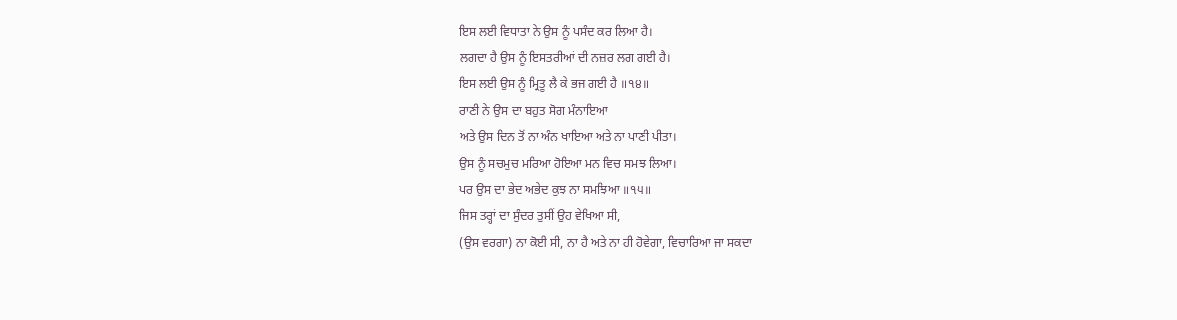ਇਸ ਲਈ ਵਿਧਾਤਾ ਨੇ ਉਸ ਨੂੰ ਪਸੰਦ ਕਰ ਲਿਆ ਹੈ।
ਲਗਦਾ ਹੈ ਉਸ ਨੂੰ ਇਸਤਰੀਆਂ ਦੀ ਨਜ਼ਰ ਲਗ ਗਈ ਹੈ।
ਇਸ ਲਈ ਉਸ ਨੂੰ ਮ੍ਰਿਤੂ ਲੈ ਕੇ ਭਜ ਗਈ ਹੈ ॥੧੪॥
ਰਾਣੀ ਨੇ ਉਸ ਦਾ ਬਹੁਤ ਸੋਗ ਮੰਨਾਇਆ
ਅਤੇ ਉਸ ਦਿਨ ਤੋਂ ਨਾ ਅੰਨ ਖਾਇਆ ਅਤੇ ਨਾ ਪਾਣੀ ਪੀਤਾ।
ਉਸ ਨੂੰ ਸਚਮੁਚ ਮਰਿਆ ਹੋਇਆ ਮਨ ਵਿਚ ਸਮਝ ਲਿਆ।
ਪਰ ਉਸ ਦਾ ਭੇਦ ਅਭੇਦ ਕੁਝ ਨਾ ਸਮਝਿਆ ॥੧੫॥
ਜਿਸ ਤਰ੍ਹਾਂ ਦਾ ਸੁੰਦਰ ਤੁਸੀਂ ਉਹ ਵੇਖਿਆ ਸੀ,
(ਉਸ ਵਰਗਾ) ਨਾ ਕੋਈ ਸੀ, ਨਾ ਹੈ ਅਤੇ ਨਾ ਹੀ ਹੋਵੇਗਾ, ਵਿਚਾਰਿਆ ਜਾ ਸਕਦਾ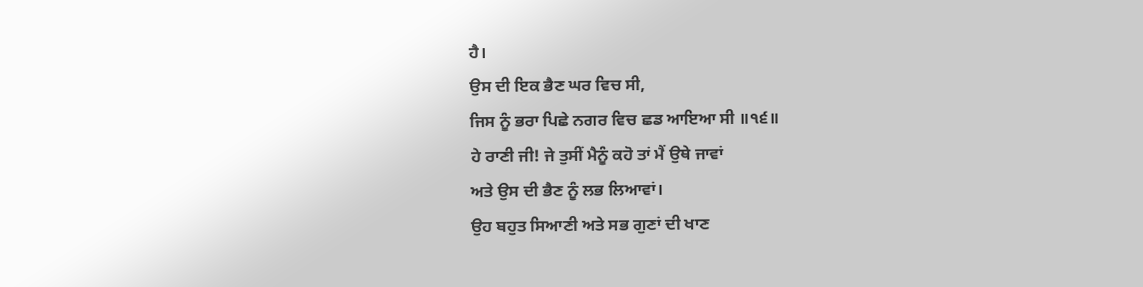ਹੈ।
ਉਸ ਦੀ ਇਕ ਭੈਣ ਘਰ ਵਿਚ ਸੀ,
ਜਿਸ ਨੂੰ ਭਰਾ ਪਿਛੇ ਨਗਰ ਵਿਚ ਛਡ ਆਇਆ ਸੀ ॥੧੬॥
ਹੇ ਰਾਣੀ ਜੀ! ਜੇ ਤੁਸੀਂ ਮੈਨੂੰ ਕਹੋ ਤਾਂ ਮੈਂ ਉਥੇ ਜਾਵਾਂ
ਅਤੇ ਉਸ ਦੀ ਭੈਣ ਨੂੰ ਲਭ ਲਿਆਵਾਂ।
ਉਹ ਬਹੁਤ ਸਿਆਣੀ ਅਤੇ ਸਭ ਗੁਣਾਂ ਦੀ ਖਾਣ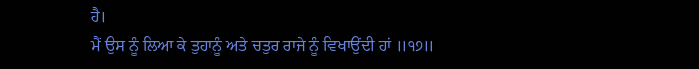ਹੈ।
ਮੈਂ ਉਸ ਨੂੰ ਲਿਆ ਕੇ ਤੁਹਾਨੂੰ ਅਤੇ ਚਤੁਰ ਰਾਜੇ ਨੂੰ ਵਿਖਾਉਂਦੀ ਹਾਂ ॥੧੭॥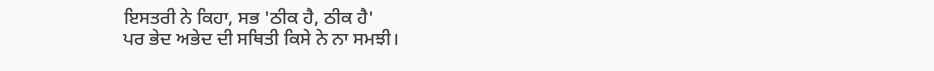ਇਸਤਰੀ ਨੇ ਕਿਹਾ, ਸਭ 'ਠੀਕ ਹੈ, ਠੀਕ ਹੈ'
ਪਰ ਭੇਦ ਅਭੇਦ ਦੀ ਸਥਿਤੀ ਕਿਸੇ ਨੇ ਨਾ ਸਮਝੀ।